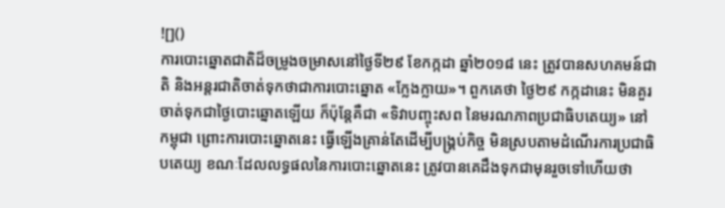![]()
ការបោះឆ្នោតជាតិដ៏ចម្រូងចម្រាសនៅថ្ងៃទី២៩ ខែកក្កដា ឆ្នាំ២០១៨ នេះ ត្រូវបានសហគមន៍ជាតិ និងអន្តរជាតិចាត់ទុកថាជាការបោះឆ្នោត «ក្លែងក្លាយ»។ ពួកគេថា ថ្ងៃ២៩ កក្កដានេះ មិនគួរចាត់ទុកជាថ្ងៃបោះឆ្នោតឡើយ ក៏ប៉ុន្តែគឺជា «ទិវាបញ្ចុះសព នៃមរណភាពប្រជាធិបតេយ្យ» នៅកម្ពុជា ព្រោះការបោះឆ្នោតនេះ ធ្វើឡើងគ្រាន់តែដើម្បីបង្គ្រប់កិច្ច មិនស្របតាមដំណើរការប្រជាធិបតេយ្យ ខណៈដែលលទ្ធផលនៃការបោះឆ្នោតនេះ ត្រូវបានគេដឹងទុកជាមុនរួចទៅហើយថា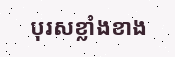បុរសខ្លាំងខាង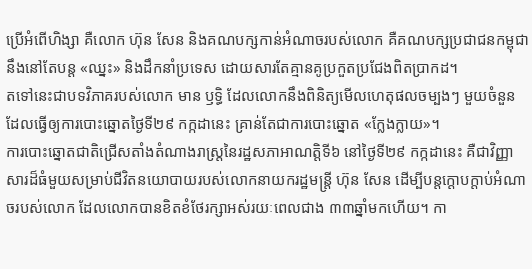ប្រើអំពើហិង្សា គឺលោក ហ៊ុន សែន និងគណបក្សកាន់អំណាចរបស់លោក គឺគណបក្សប្រជាជនកម្ពុជា នឹងនៅតែបន្ត «ឈ្នះ» និងដឹកនាំប្រទេស ដោយសារតែគ្មានគូប្រកួតប្រជែងពិតប្រាកដ។
តទៅនេះជាបទវិភាគរបស់លោក មាន ឫទ្ធិ ដែលលោកនឹងពិនិត្យមើលហេតុផលចម្បងៗ មួយចំនួន ដែលធ្វើឲ្យការបោះឆ្នោតថ្ងៃទី២៩ កក្កដានេះ គ្រាន់តែជាការបោះឆ្នោត «ក្លែងក្លាយ»។
ការបោះឆ្នោតជាតិជ្រើសតាំងតំណាងរាស្ត្រនៃរដ្ឋសភាអាណត្តិទី៦ នៅថ្ងៃទី២៩ កក្កដានេះ គឺជាវិញ្ញាសារដ៏ធំមួយសម្រាប់ជីវិតនយោបាយរបស់លោកនាយករដ្ឋមន្ត្រី ហ៊ុន សែន ដើម្បីបន្តក្តោបក្តាប់អំណាចរបស់លោក ដែលលោកបានខិតខំថែរក្សាអស់រយៈពេលជាង ៣៣ឆ្នាំមកហើយ។ កា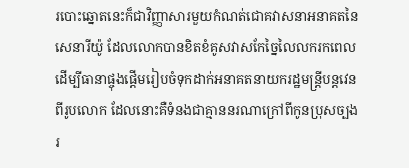របោះឆ្នោតនេះក៏ជាវិញ្ញាសារមួយកំណត់ជោគវាសនាអនាគតនៃសេនារីយ៉ូ ដែលលោកបានខិតខំគូសវាសកែច្នៃលៃលករកពេល ដើម្បីធានាផ្ចុងផ្តើមរៀបចំទុកដាក់អនាគតនាយករដ្ឋមន្ត្រីបន្តវេនពីរូបលោក ដែលនោះគឺទំនងជាគ្មាននរណាក្រៅពីកូនប្រុសច្បងរ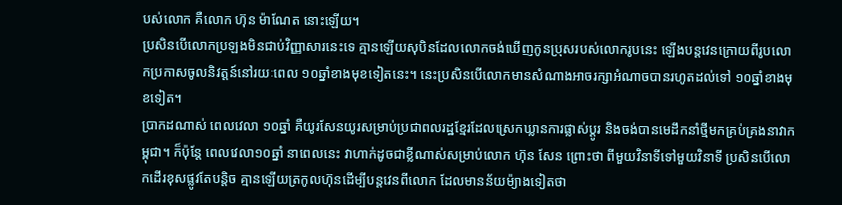បស់លោក គឺលោក ហ៊ុន ម៉ាណែត នោះឡើយ។
ប្រសិនបើលោកប្រឡងមិនជាប់វិញ្ញាសារនេះទេ គ្មានឡើយសុបិនដែលលោកចង់ឃើញកូនប្រុសរបស់លោករូបនេះ ឡើងបន្តវេនក្រោយពីរូបលោកប្រកាសចូលនិវត្តន៍នៅរយៈពេល ១០ឆ្នាំខាងមុខទៀតនេះ។ នេះប្រសិនបើលោកមានសំណាងអាចរក្សាអំណាចបានរហូតដល់ទៅ ១០ឆ្នាំខាងមុខទៀត។
ប្រាកដណាស់ ពេលវេលា ១០ឆ្នាំ គឺយូរសែនយូរសម្រាប់ប្រជាពលរដ្ឋខ្មែរដែលស្រេកឃ្លានការផ្លាស់ប្តូរ និងចង់បានមេដឹកនាំថ្មីមកគ្រប់គ្រងនាវាកម្ពុជា។ ក៏ប៉ុន្តែ ពេលវេលា១០ឆ្នាំ នាពេលនេះ វាហាក់ដូចជាខ្លីណាស់សម្រាប់លោក ហ៊ុន សែន ព្រោះថា ពីមួយវិនាទីទៅមួយវិនាទី ប្រសិនបើលោកដើរខុសផ្លូវតែបន្តិច គ្មានឡើយត្រកូលហ៊ុនដើម្បីបន្តវេនពីលោក ដែលមានន័យម៉្យាងទៀតថា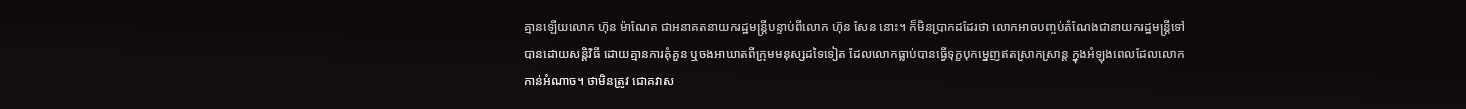គ្មានឡើយលោក ហ៊ុន ម៉ាណែត ជាអនាគតនាយករដ្ឋមន្ត្រីបន្ទាប់ពីលោក ហ៊ុន សែន នោះ។ ក៏មិនប្រាកដដែរថា លោកអាចបញ្ចប់តំណែងជានាយករដ្ឋមន្ត្រីទៅបានដោយសន្តិវិធី ដោយគ្មានការគុំគួន ឬចងអាឃាតពីក្រុមមនុស្សដទៃទៀត ដែលលោកធ្លាប់បានធ្វើទុក្ខបុកម្នេញឥតស្រាកស្រាន្ត ក្នុងអំឡុងពេលដែលលោកកាន់អំណាច។ ថាមិនត្រូវ ជោគវាស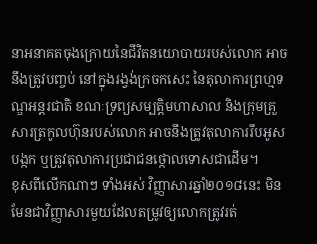នាអនាគតចុងក្រោយនៃជីវិតនយោបាយរបស់លោក អាចនឹងត្រូវបញ្ចប់ នៅក្នុងរង្វង់ក្រចកសេះ នៃតុលាការព្រហ្មទណ្ឌអន្តរជាតិ ខណៈទ្រព្យសម្បត្តិមហាសាល និងក្រុមគ្រួសារត្រកូលហ៊ុនរបស់លោក អាចនឹងត្រូវតុលាការរឹបអូស បង្កក ឬត្រូវតុលាការប្រជាជនថ្កោលទោសជាដើម។
ខុសពីលើកណាៗ ទាំងអស់ វិញ្ញាសារឆ្នាំ២០១៨នេះ មិនមែនជាវិញ្ញាសារមួយដែលតម្រូវឲ្យលោកត្រូវរត់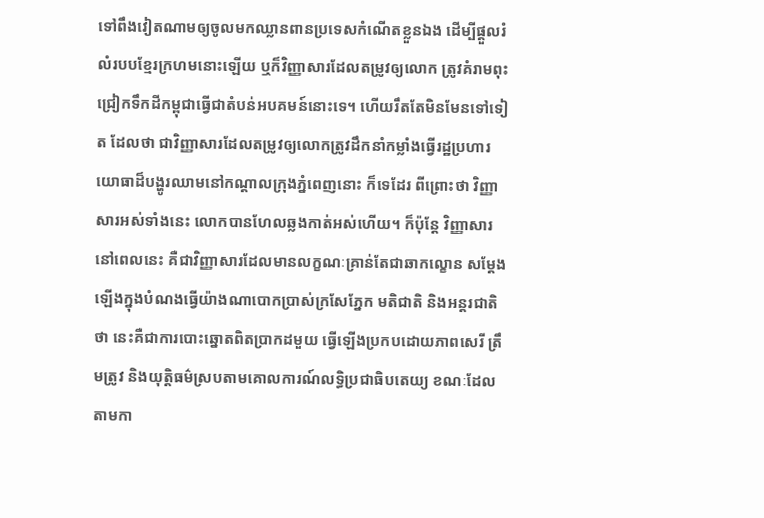ទៅពឹងវៀតណាមឲ្យចូលមកឈ្លានពានប្រទេសកំណើតខ្លួនឯង ដើម្បីផ្តួលរំលំរបបខ្មែរក្រហមនោះឡើយ ឬក៏វិញ្ញាសារដែលតម្រូវឲ្យលោក ត្រូវគំរាមពុះជ្រៀកទឹកដីកម្ពុជាធ្វើជាតំបន់អបគមន៍នោះទេ។ ហើយរឹតតែមិនមែនទៅទៀត ដែលថា ជាវិញ្ញាសារដែលតម្រូវឲ្យលោកត្រូវដឹកនាំកម្លាំងធ្វើរដ្ឋប្រហារយោធាដ៏បង្ហូរឈាមនៅកណ្តាលក្រុងភ្នំពេញនោះ ក៏ទេដែរ ពីព្រោះថា វិញ្ញាសារអស់ទាំងនេះ លោកបានហែលឆ្លងកាត់អស់ហើយ។ ក៏ប៉ុន្តែ វិញ្ញាសារនៅពេលនេះ គឺជាវិញ្ញាសារដែលមានលក្ខណៈគ្រាន់តែជាឆាកល្ខោន សម្តែងឡើងក្នុងបំណងធ្វើយ៉ាងណាបោកប្រាស់ក្រសែភ្នែក មតិជាតិ និងអន្តរជាតិថា នេះគឺជាការបោះឆ្នោតពិតប្រាកដមួយ ធ្វើឡើងប្រកបដោយភាពសេរី ត្រឹមត្រូវ និងយុត្តិធម៌ស្របតាមគោលការណ៍លទ្ធិប្រជាធិបតេយ្យ ខណៈដែលតាមកា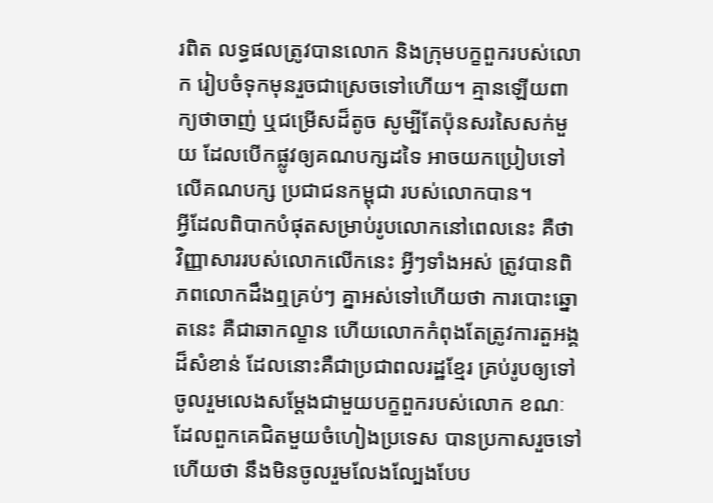រពិត លទ្ធផលត្រូវបានលោក និងក្រុមបក្ខពួករបស់លោក រៀបចំទុកមុនរួចជាស្រេចទៅហើយ។ គ្មានឡើយពាក្យថាចាញ់ ឬជម្រើសដ៏តូច សូម្បីតែប៉ុនសរសៃសក់មួយ ដែលបើកផ្លូវឲ្យគណបក្សដទៃ អាចយកប្រៀបទៅលើគណបក្ស ប្រជាជនកម្ពុជា របស់លោកបាន។
អ្វីដែលពិបាកបំផុតសម្រាប់រូបលោកនៅពេលនេះ គឺថា វិញ្ញាសាររបស់លោកលើកនេះ អ្វីៗទាំងអស់ ត្រូវបានពិភពលោកដឹងឮគ្រប់ៗ គ្នាអស់ទៅហើយថា ការបោះឆ្នោតនេះ គឺជាឆាកល្ខាន ហើយលោកកំពុងតែត្រូវការតួអង្គដ៏សំខាន់ ដែលនោះគឺជាប្រជាពលរដ្ឋខ្មែរ គ្រប់រូបឲ្យទៅចូលរួមលេងសម្តែងជាមួយបក្ខពួករបស់លោក ខណៈដែលពួកគេជិតមួយចំហៀងប្រទេស បានប្រកាសរួចទៅហើយថា នឹងមិនចូលរួមលែងល្បែងបែប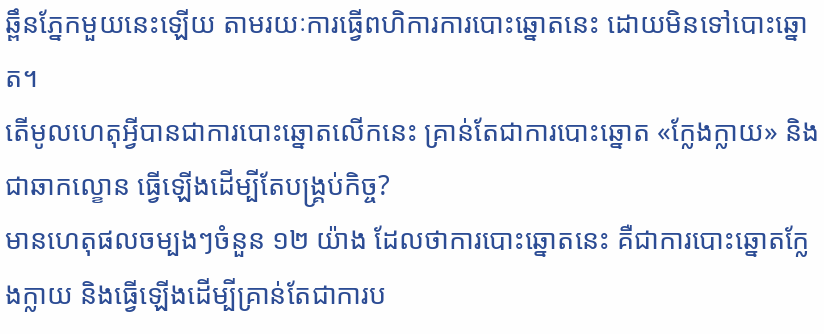ឆ្ពឹនភ្នែកមួយនេះឡើយ តាមរយៈការធ្វើពហិការការបោះឆ្នោតនេះ ដោយមិនទៅបោះឆ្នោត។
តើមូលហេតុអ្វីបានជាការបោះឆ្នោតលើកនេះ គ្រាន់តែជាការបោះឆ្នោត «ក្លែងក្លាយ» និងជាឆាកល្ខោន ធ្វើឡើងដើម្បីតែបង្គ្រប់កិច្ច?
មានហេតុផលចម្បងៗចំនួន ១២ យ៉ាង ដែលថាការបោះឆ្នោតនេះ គឺជាការបោះឆ្នោតក្លែងក្លាយ និងធ្វើឡើងដើម្បីគ្រាន់តែជាការប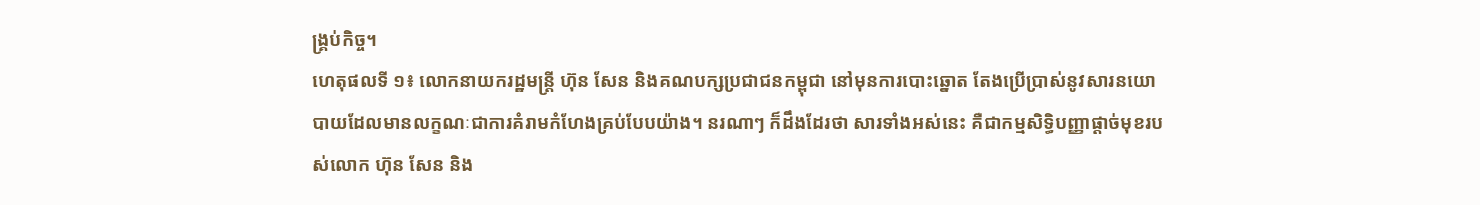ង្គ្រប់កិច្ច។
ហេតុផលទី ១៖ លោកនាយករដ្ឋមន្ត្រី ហ៊ុន សែន និងគណបក្សប្រជាជនកម្ពុជា នៅមុនការបោះឆ្នោត តែងប្រើប្រាស់នូវសារនយោបាយដែលមានលក្ខណៈជាការគំរាមកំហែងគ្រប់បែបយ៉ាង។ នរណាៗ ក៏ដឹងដែរថា សារទាំងអស់នេះ គឺជាកម្មសិទ្ធិបញ្ញាផ្ដាច់មុខរបស់លោក ហ៊ុន សែន និង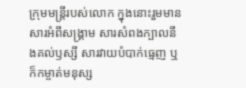ក្រុមមន្ត្រីរបស់លោក ក្នុងនោះរួមមាន សារអំពីសង្គ្រាម សារសំពងក្បាលនឹងគល់ឫស្សី សារវាយបំបាក់ធ្មេញ ឬក៏កម្ចាត់មនុស្ស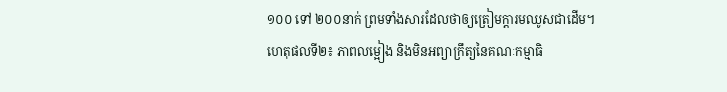១០០ ទៅ ២០០នាក់ ព្រមទាំងសារដែលថាឲ្យត្រៀមក្ដារមឈូសជាដើម។
ហេតុផលទី២៖ ភាពលម្អៀង និងមិនអព្យាក្រឹត្យនៃគណៈកម្មាធិ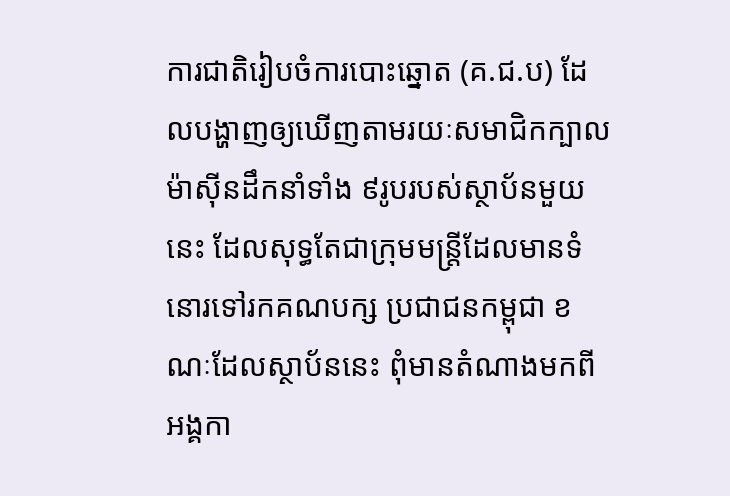ការជាតិរៀបចំការបោះឆ្នោត (គ.ជ.ប) ដែលបង្ហាញឲ្យឃើញតាមរយៈសមាជិកក្បាលម៉ាស៊ីនដឹកនាំទាំង ៩រូបរបស់ស្ថាប័នមួយនេះ ដែលសុទ្ធតែជាក្រុមមន្ត្រីដែលមានទំនោរទៅរកគណបក្ស ប្រជាជនកម្ពុជា ខណៈដែលស្ថាប័ននេះ ពុំមានតំណាងមកពីអង្គកា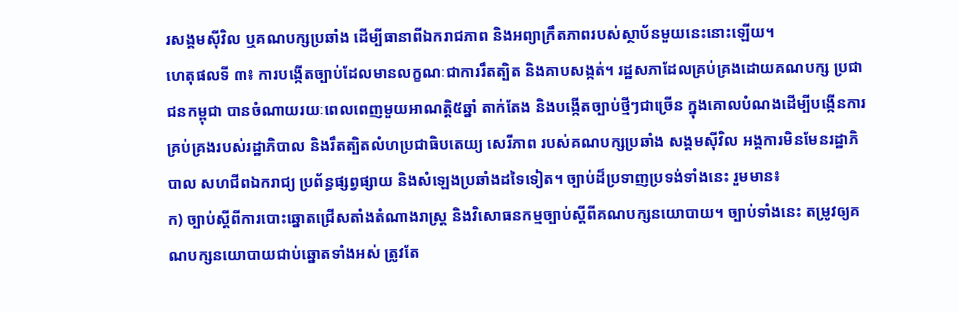រសង្គមស៊ីវិល ឬគណបក្សប្រឆាំង ដើម្បីធានាពីឯករាជភាព និងអព្យាក្រឹតភាពរបស់ស្ថាប័នមួយនេះនោះឡើយ។
ហេតុផលទី ៣៖ ការបង្កើតច្បាប់ដែលមានលក្ខណៈជាការរឹតត្បិត និងគាបសង្កត់។ រដ្ឋសភាដែលគ្រប់គ្រងដោយគណបក្ស ប្រជាជនកម្ពុជា បានចំណាយរយៈពេលពេញមួយអាណត្តិ៥ឆ្នាំ តាក់តែង និងបង្កើតច្បាប់ថ្មីៗជាច្រើន ក្នុងគោលបំណងដើម្បីបង្កើនការគ្រប់គ្រងរបស់រដ្ឋាភិបាល និងរឹតត្បិតលំហប្រជាធិបតេយ្យ សេរីភាព របស់គណបក្សប្រឆាំង សង្គមស៊ីវិល អង្គការមិនមែនរដ្ឋាភិបាល សហជីពឯករាជ្យ ប្រព័ន្ធផ្សព្វផ្សាយ និងសំឡេងប្រឆាំងដទៃទៀត។ ច្បាប់ដ៏ប្រទាញប្រទង់ទាំងនេះ រួមមាន៖
ក) ច្បាប់ស្តីពីការបោះឆ្នោតជ្រើសតាំងតំណាងរាស្ត្រ និងវិសោធនកម្មច្បាប់ស្តីពីគណបក្សនយោបាយ។ ច្បាប់ទាំងនេះ តម្រូវឲ្យគណបក្សនយោបាយជាប់ឆ្នោតទាំងអស់ ត្រូវតែ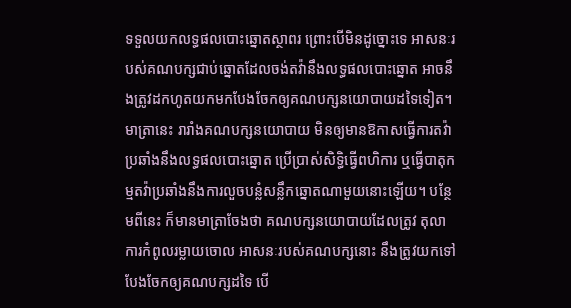ទទួលយកលទ្ធផលបោះឆ្នោតស្ថាពរ ព្រោះបើមិនដូច្នោះទេ អាសនៈរបស់គណបក្សជាប់ឆ្នោតដែលចង់តវ៉ានឹងលទ្ធផលបោះឆ្នោត អាចនឹងត្រូវដកហូតយកមកបែងចែកឲ្យគណបក្សនយោបាយដទៃទៀត។ មាត្រានេះ រារាំងគណបក្សនយោបាយ មិនឲ្យមានឱកាសធ្វើការតវ៉ាប្រឆាំងនឹងលទ្ធផលបោះឆ្នោត ប្រើប្រាស់សិទ្ធិធ្វើពហិការ ឬធ្វើបាតុកម្មតវ៉ាប្រឆាំងនឹងការលួចបន្លំសន្លឹកឆ្នោតណាមួយនោះឡើយ។ បន្ថែមពីនេះ ក៏មានមាត្រាចែងថា គណបក្សនយោបាយដែលត្រូវ តុលាការកំពូលរម្លាយចោល អាសនៈរបស់គណបក្សនោះ នឹងត្រូវយកទៅបែងចែកឲ្យគណបក្សដទៃ បើ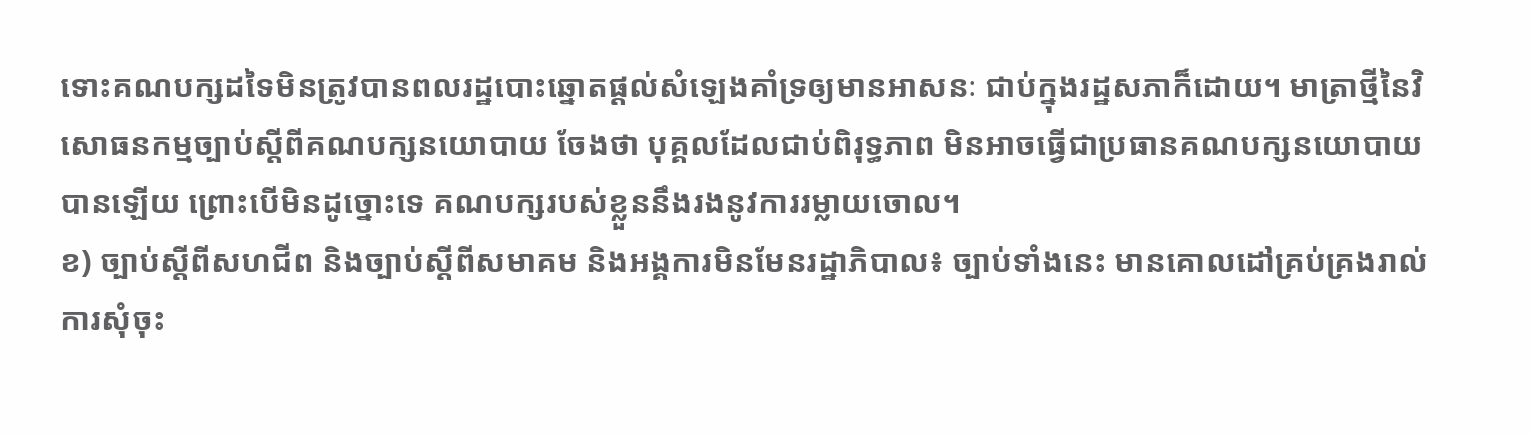ទោះគណបក្សដទៃមិនត្រូវបានពលរដ្ឋបោះឆ្នោតផ្ដល់សំឡេងគាំទ្រឲ្យមានអាសនៈ ជាប់ក្នុងរដ្ឋសភាក៏ដោយ។ មាត្រាថ្មីនៃវិសោធនកម្មច្បាប់ស្តីពីគណបក្សនយោបាយ ចែងថា បុគ្គលដែលជាប់ពិរុទ្ធភាព មិនអាចធ្វើជាប្រធានគណបក្សនយោបាយបានឡើយ ព្រោះបើមិនដូច្នោះទេ គណបក្សរបស់ខ្លួននឹងរងនូវការរម្លាយចោល។
ខ) ច្បាប់ស្តីពីសហជីព និងច្បាប់ស្តីពីសមាគម និងអង្គការមិនមែនរដ្ឋាភិបាល៖ ច្បាប់ទាំងនេះ មានគោលដៅគ្រប់គ្រងរាល់ការសុំចុះ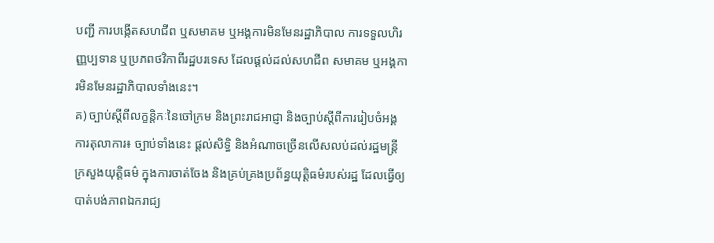បញ្ជី ការបង្កើតសហជីព ឬសមាគម ឬអង្គការមិនមែនរដ្ឋាភិបាល ការទទួលហិរញ្ញប្បទាន ឬប្រភពថវិកាពីរដ្ឋបរទេស ដែលផ្ដល់ដល់សហជីព សមាគម ឬអង្គការមិនមែនរដ្ឋាភិបាលទាំងនេះ។
គ) ច្បាប់ស្តីពីលក្ខន្តិកៈនៃចៅក្រម និងព្រះរាជអាជ្ញា និងច្បាប់ស្តីពីការរៀបចំអង្គការតុលាការ៖ ច្បាប់ទាំងនេះ ផ្ដល់សិទ្ធិ និងអំណាចច្រើនលើសលប់ដល់រដ្ឋមន្ត្រីក្រសួងយុត្តិធម៌ ក្នុងការចាត់ចែង និងគ្រប់គ្រងប្រព័ន្ធយុត្តិធម៌របស់រដ្ឋ ដែលធ្វើឲ្យបាត់បង់ភាពឯករាជ្យ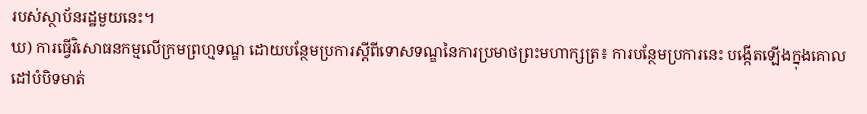របស់ស្ថាប័នរដ្ឋមួយនេះ។
ឃ) ការធ្វើវិសោធនកម្មលើក្រមព្រហ្មទណ្ឌ ដោយបន្ថែមប្រការស្តីពីទោសទណ្ឌនៃការប្រមាថព្រះមហាក្សត្រ៖ ការបន្ថែមប្រការនេះ បង្កើតឡើងក្នុងគោលដៅបំបិទមាត់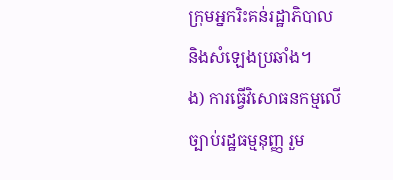ក្រុមអ្នករិះគន់រដ្ឋាភិបាល និងសំឡេងប្រឆាំង។
ង) ការធ្វើវិសោធនកម្មលើច្បាប់រដ្ឋធម្មនុញ្ញ រួម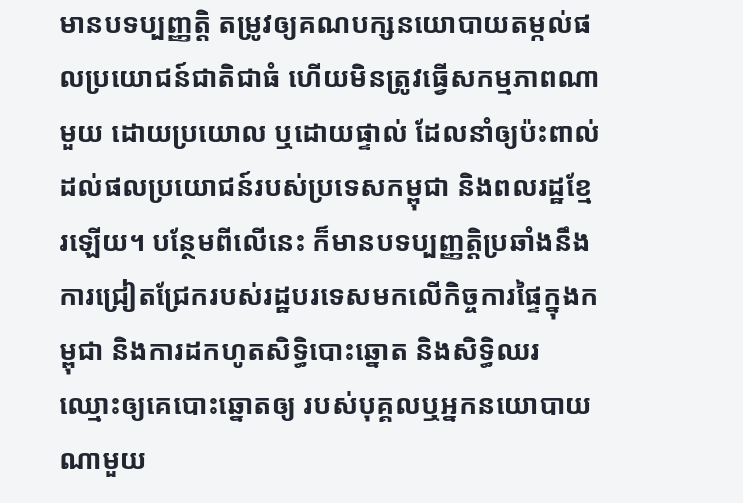មានបទប្បញ្ញត្តិ តម្រូវឲ្យគណបក្សនយោបាយតម្កល់ផលប្រយោជន៍ជាតិជាធំ ហើយមិនត្រូវធ្វើសកម្មភាពណាមួយ ដោយប្រយោល ឬដោយផ្ទាល់ ដែលនាំឲ្យប៉ះពាល់ដល់ផលប្រយោជន៍របស់ប្រទេសកម្ពុជា និងពលរដ្ឋខ្មែរឡើយ។ បន្ថែមពីលើនេះ ក៏មានបទប្បញ្ញត្តិប្រឆាំងនឹងការជ្រៀតជ្រែករបស់រដ្ឋបរទេសមកលើកិច្ចការផ្ទៃក្នុងកម្ពុជា និងការដកហូតសិទ្ធិបោះឆ្នោត និងសិទ្ធិឈរឈ្មោះឲ្យគេបោះឆ្នោតឲ្យ របស់បុគ្គលឬអ្នកនយោបាយណាមួយ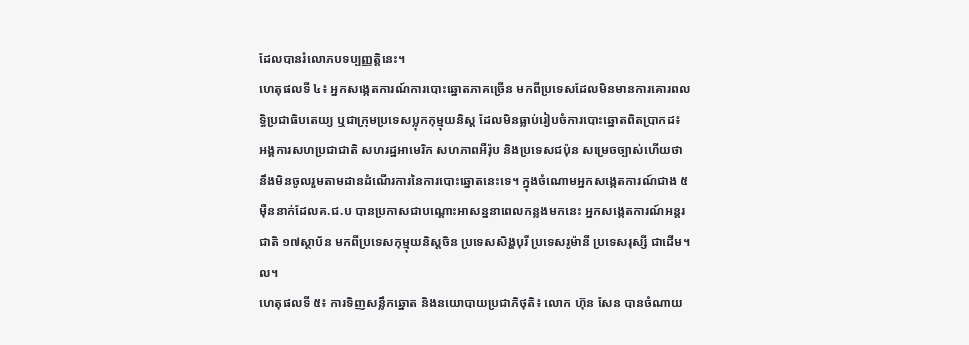ដែលបានរំលោភបទប្បញ្ញត្តិនេះ។
ហេតុផលទី ៤៖ អ្នកសង្កេតការណ៍ការបោះឆ្នោតភាគច្រើន មកពីប្រទេសដែលមិនមានការគោរពលទ្ធិប្រជាធិបតេយ្យ ឬជាក្រុមប្រទេសប្លុកកុម្មុយនិស្ត ដែលមិនធ្លាប់រៀបចំការបោះឆ្នោតពិតប្រាកដ៖ អង្គការសហប្រជាជាតិ សហរដ្ឋអាមេរិក សហភាពអឺរ៉ុប និងប្រទេសជប៉ុន សម្រេចច្បាស់ហើយថា នឹងមិនចូលរួមតាមដានដំណើរការនៃការបោះឆ្នោតនេះទេ។ ក្នុងចំណោមអ្នកសង្កេតការណ៍ជាង ៥ម៉ឺននាក់ដែលគ.ជ.ប បានប្រកាសជាបណ្តោះអាសន្ននាពេលកន្លងមកនេះ អ្នកសង្កេតការណ៍អន្តរជាតិ ១៧ស្ថាប័ន មកពីប្រទេសកុម្មុយនិស្តចិន ប្រទេសសិង្ហបុរី ប្រទេសរូម៉ានី ប្រទេសរុស្សី ជាដើម។ល។
ហេតុផលទី ៥៖ ការទិញសន្លឹកឆ្នោត និងនយោបាយប្រជាភិថុតិ៖ លោក ហ៊ុន សែន បានចំណាយ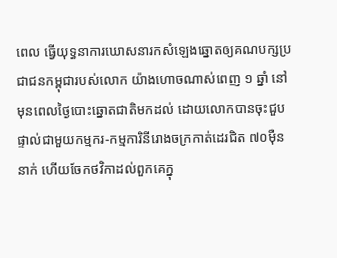ពេល ធ្វើយុទ្ធនាការឃោសនារកសំឡេងឆ្នោតឲ្យគណបក្សប្រជាជនកម្ពុជារបស់លោក យ៉ាងហោចណាស់ពេញ ១ ឆ្នាំ នៅមុនពេលថ្ងៃបោះឆ្នោតជាតិមកដល់ ដោយលោកបានចុះជួបផ្ទាល់ជាមួយកម្មករ-កម្មការិនីរោងចក្រកាត់ដេរជិត ៧០ម៉ឺននាក់ ហើយចែកថវិកាដល់ពួកគេក្នុ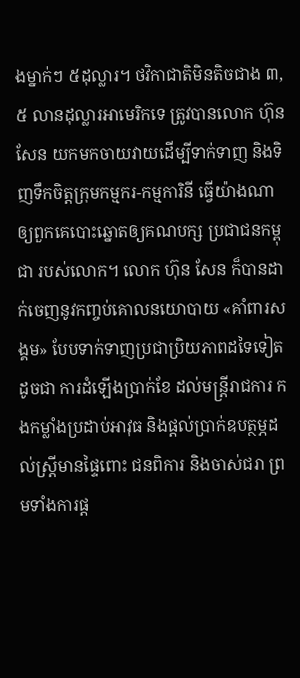ងម្នាក់ៗ ៥ដុល្លារ។ ថវិកាជាតិមិនតិចជាង ៣,៥ លានដុល្លារអាមេរិកទេ ត្រូវបានលោក ហ៊ុន សែន យកមកចាយវាយដើម្បីទាក់ទាញ និងទិញទឹកចិត្តក្រុមកម្មករ-កម្មការិនី ធ្វើយ៉ាងណាឲ្យពួកគេបោះឆ្នោតឲ្យគណបក្ស ប្រជាជនកម្ពុជា របស់លោក។ លោក ហ៊ុន សែន ក៏បានដាក់ចេញនូវកញ្ចប់គោលនយោបាយ «គាំពារសង្គម» បែបទាក់ទាញប្រជាប្រិយភាពដទៃទៀតដូចជា ការដំឡើងប្រាក់ខែ ដល់មន្ត្រីរាជការ កងកម្លាំងប្រដាប់អាវុធ និងផ្ដល់ប្រាក់ឧបត្ថម្ភដល់ស្ត្រីមានផ្ទៃពោះ ជនពិការ និងចាស់ជរា ព្រមទាំងការផ្ដ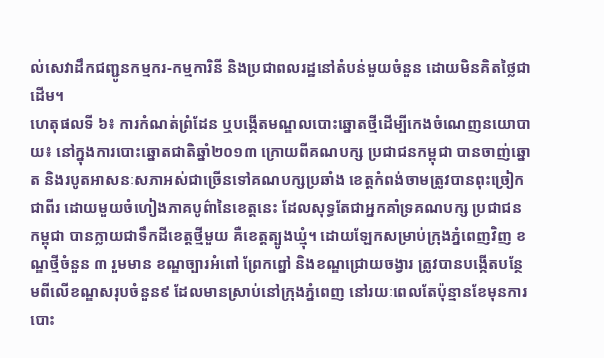ល់សេវាដឹកជញ្ជូនកម្មករ-កម្មការិនី និងប្រជាពលរដ្ឋនៅតំបន់មួយចំនួន ដោយមិនគិតថ្លៃជាដើម។
ហេតុផលទី ៦៖ ការកំណត់ព្រំដែន ឬបង្កើតមណ្ឌលបោះឆ្នោតថ្មីដើម្បីកេងចំណេញនយោបាយ៖ នៅក្នុងការបោះឆ្នោតជាតិឆ្នាំ២០១៣ ក្រោយពីគណបក្ស ប្រជាជនកម្ពុជា បានចាញ់ឆ្នោត និងរបូតអាសនៈសភាអស់ជាច្រើនទៅគណបក្សប្រឆាំង ខេត្តកំពង់ចាមត្រូវបានពុះច្រៀកជាពីរ ដោយមួយចំហៀងភាគបូព៌ានៃខេត្តនេះ ដែលសុទ្ធតែជាអ្នកគាំទ្រគណបក្ស ប្រជាជនកម្ពុជា បានក្លាយជាទឹកដីខេត្តថ្មីមួយ គឺខេត្តត្បូងឃ្មុំ។ ដោយឡែកសម្រាប់ក្រុងភ្នំពេញវិញ ខណ្ឌថ្មីចំនួន ៣ រួមមាន ខណ្ឌច្បារអំពៅ ព្រែកព្នៅ និងខណ្ឌជ្រោយចង្វារ ត្រូវបានបង្កើតបន្ថែមពីលើខណ្ឌសរុបចំនួន៩ ដែលមានស្រាប់នៅក្រុងភ្នំពេញ នៅរយៈពេលតែប៉ុន្មានខែមុនការបោះ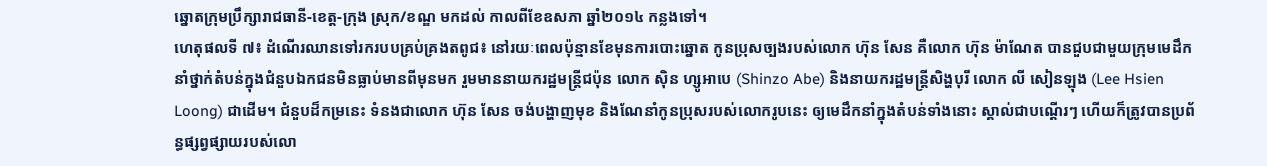ឆ្នោតក្រុមប្រឹក្សារាជធានី-ខេត្ត-ក្រុង ស្រុក/ខណ្ឌ មកដល់ កាលពីខែឧសភា ឆ្នាំ២០១៤ កន្លងទៅ។
ហេតុផលទី ៧៖ ដំណើរឈានទៅរករបបគ្រប់គ្រងតពូជ៖ នៅរយៈពេលប៉ុន្មានខែមុនការបោះឆ្នោត កូនប្រុសច្បងរបស់លោក ហ៊ុន សែន គឺលោក ហ៊ុន ម៉ាណែត បានជួបជាមួយក្រុមមេដឹកនាំថ្នាក់តំបន់ក្នុងជំនួបឯកជនមិនធ្លាប់មានពីមុនមក រួមមាននាយករដ្ឋមន្ត្រីជប៉ុន លោក ស៊ិន ហ្សូអាបេ (Shinzo Abe) និងនាយករដ្ឋមន្ត្រីសិង្ហបុរី លោក លី សៀនឡុង (Lee Hsien Loong) ជាដើម។ ជំនួបដ៏កម្រនេះ ទំនងជាលោក ហ៊ុន សែន ចង់បង្ហាញមុខ និងណែនាំកូនប្រុសរបស់លោករូបនេះ ឲ្យមេដឹកនាំក្នុងតំបន់ទាំងនោះ ស្គាល់ជាបណ្ដើរៗ ហើយក៏ត្រូវបានប្រព័ន្ធផ្សព្វផ្សាយរបស់លោ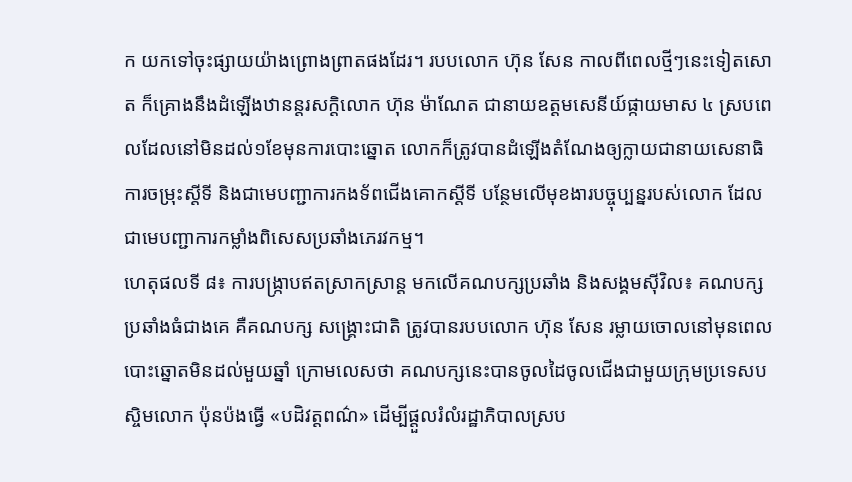ក យកទៅចុះផ្សាយយ៉ាងព្រោងព្រាតផងដែរ។ របបលោក ហ៊ុន សែន កាលពីពេលថ្មីៗនេះទៀតសោត ក៏គ្រោងនឹងដំឡើងឋានន្តរសក្ដិលោក ហ៊ុន ម៉ាណែត ជានាយឧត្ដមសេនីយ៍ផ្កាយមាស ៤ ស្របពេលដែលនៅមិនដល់១ខែមុនការបោះឆ្នោត លោកក៏ត្រូវបានដំឡើងតំណែងឲ្យក្លាយជានាយសេនាធិការចម្រុះស្ដីទី និងជាមេបញ្ជាការកងទ័ពជើងគោកស្ដីទី បន្ថែមលើមុខងារបច្ចុប្បន្នរបស់លោក ដែលជាមេបញ្ជាការកម្លាំងពិសេសប្រឆាំងភេរវកម្ម។
ហេតុផលទី ៨៖ ការបង្ក្រាបឥតស្រាកស្រាន្ត មកលើគណបក្សប្រឆាំង និងសង្គមស៊ីវិល៖ គណបក្សប្រឆាំងធំជាងគេ គឺគណបក្ស សង្គ្រោះជាតិ ត្រូវបានរបបលោក ហ៊ុន សែន រម្លាយចោលនៅមុនពេលបោះឆ្នោតមិនដល់មួយឆ្នាំ ក្រោមលេសថា គណបក្សនេះបានចូលដៃចូលជើងជាមួយក្រុមប្រទេសបស្ចិមលោក ប៉ុនប៉ងធ្វើ «បដិវត្តពណ៌» ដើម្បីផ្ដួលរំលំរដ្ឋាភិបាលស្រប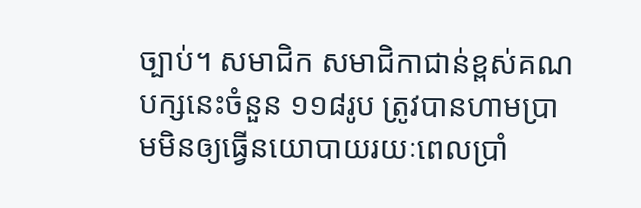ច្បាប់។ សមាជិក សមាជិកាជាន់ខ្ពស់គណបក្សនេះចំនួន ១១៨រូប ត្រូវបានហាមប្រាមមិនឲ្យធ្វើនយោបាយរយៈពេលប្រាំ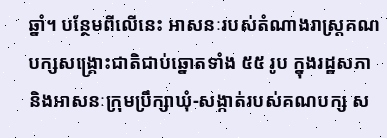ឆ្នាំ។ បន្ថែមពីលើនេះ អាសនៈរបស់តំណាងរាស្ត្រគណបក្សសង្គ្រោះជាតិជាប់ឆ្នោតទាំង ៥៥ រូប ក្នុងរដ្ឋសភា និងអាសនៈក្រុមប្រឹក្សាឃុំ-សង្កាត់របស់គណបក្ស ស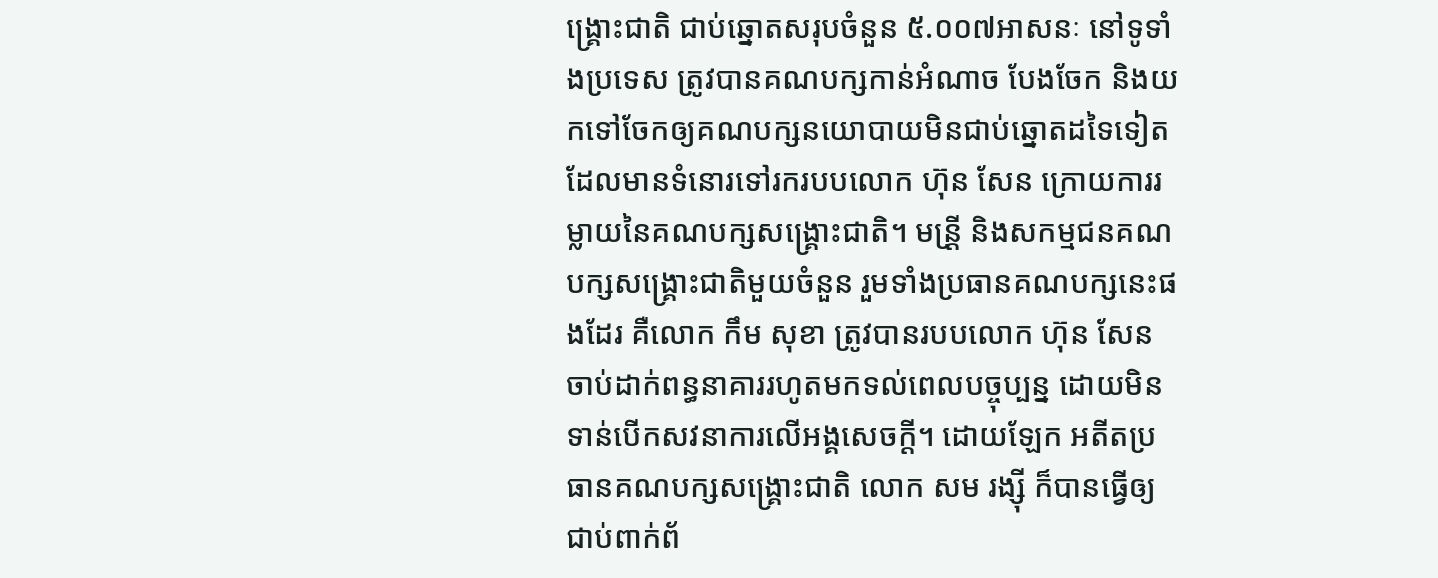ង្គ្រោះជាតិ ជាប់ឆ្នោតសរុបចំនួន ៥.០០៧អាសនៈ នៅទូទាំងប្រទេស ត្រូវបានគណបក្សកាន់អំណាច បែងចែក និងយកទៅចែកឲ្យគណបក្សនយោបាយមិនជាប់ឆ្នោតដទៃទៀតដែលមានទំនោរទៅរករបបលោក ហ៊ុន សែន ក្រោយការរម្លាយនៃគណបក្សសង្គ្រោះជាតិ។ មន្រី្ត និងសកម្មជនគណបក្សសង្គ្រោះជាតិមួយចំនួន រួមទាំងប្រធានគណបក្សនេះផងដែរ គឺលោក កឹម សុខា ត្រូវបានរបបលោក ហ៊ុន សែន ចាប់ដាក់ពន្ធនាគាររហូតមកទល់ពេលបច្ចុប្បន្ន ដោយមិនទាន់បើកសវនាការលើអង្គសេចក្តី។ ដោយឡែក អតីតប្រធានគណបក្សសង្គ្រោះជាតិ លោក សម រង្ស៊ី ក៏បានធ្វើឲ្យជាប់ពាក់ព័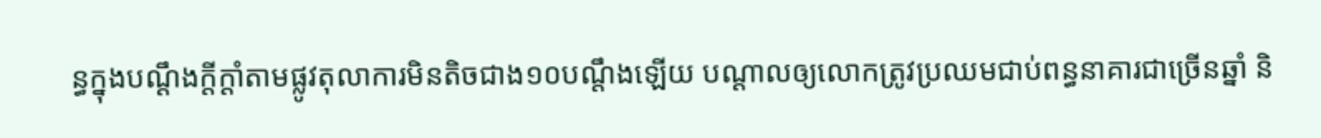ន្ធក្នុងបណ្ដឹងក្តីក្ដាំតាមផ្លូវតុលាការមិនតិចជាង១០បណ្ដឹងឡើយ បណ្ដាលឲ្យលោកត្រូវប្រឈមជាប់ពន្ធនាគារជាច្រើនឆ្នាំ និ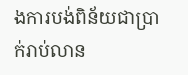ងការបង់ពិន័យជាប្រាក់រាប់លាន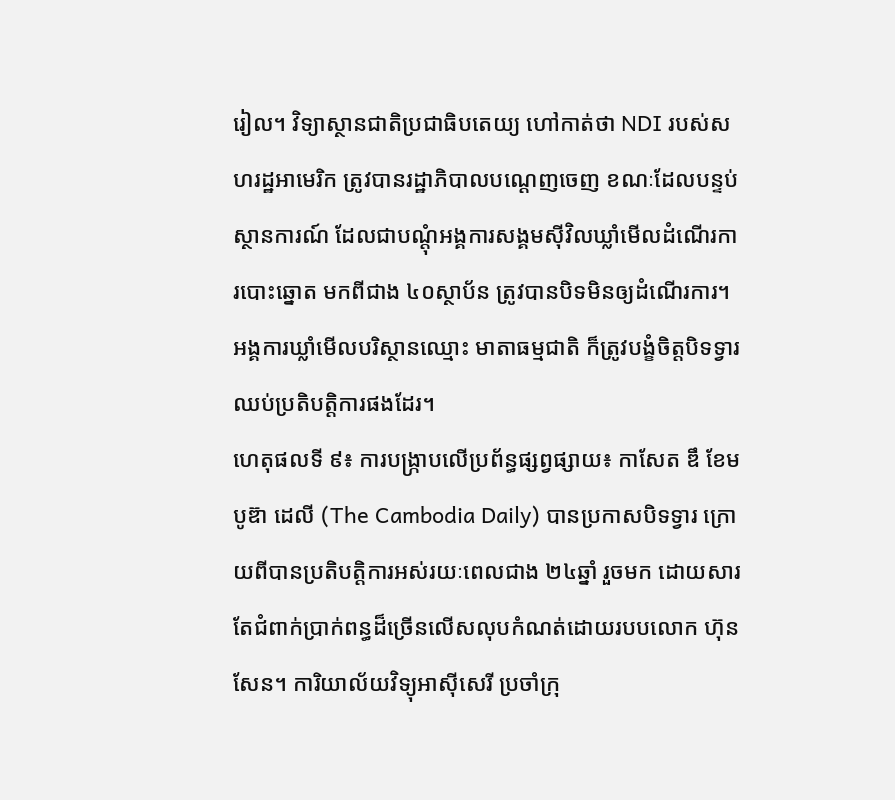រៀល។ វិទ្យាស្ថានជាតិប្រជាធិបតេយ្យ ហៅកាត់ថា NDI របស់សហរដ្ឋអាមេរិក ត្រូវបានរដ្ឋាភិបាលបណ្ដេញចេញ ខណៈដែលបន្ទប់ស្ថានការណ៍ ដែលជាបណ្ដុំអង្គការសង្គមស៊ីវិលឃ្លាំមើលដំណើរការបោះឆ្នោត មកពីជាង ៤០ស្ថាប័ន ត្រូវបានបិទមិនឲ្យដំណើរការ។ អង្គការឃ្លាំមើលបរិស្ថានឈ្មោះ មាតាធម្មជាតិ ក៏ត្រូវបង្ខំចិត្តបិទទ្វារឈប់ប្រតិបត្តិការផងដែរ។
ហេតុផលទី ៩៖ ការបង្ក្រាបលើប្រព័ន្ធផ្សព្វផ្សាយ៖ កាសែត ឌឹ ខែមបូឌ៊ា ដេលី (The Cambodia Daily) បានប្រកាសបិទទ្វារ ក្រោយពីបានប្រតិបត្តិការអស់រយៈពេលជាង ២៤ឆ្នាំ រួចមក ដោយសារតែជំពាក់ប្រាក់ពន្ធដ៏ច្រើនលើសលុបកំណត់ដោយរបបលោក ហ៊ុន សែន។ ការិយាល័យវិទ្យុអាស៊ីសេរី ប្រចាំក្រុ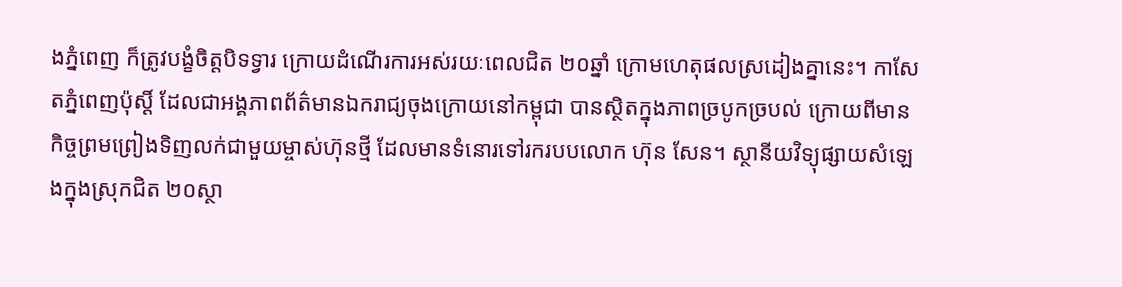ងភ្នំពេញ ក៏ត្រូវបង្ខំចិត្តបិទទ្វារ ក្រោយដំណើរការអស់រយៈពេលជិត ២០ឆ្នាំ ក្រោមហេតុផលស្រដៀងគ្នានេះ។ កាសែតភ្នំពេញប៉ុស្តិ៍ ដែលជាអង្គភាពព័ត៌មានឯករាជ្យចុងក្រោយនៅកម្ពុជា បានស្ថិតក្នុងភាពច្របូកច្របល់ ក្រោយពីមានកិច្ចព្រមព្រៀងទិញលក់ជាមួយម្ចាស់ហ៊ុនថ្មី ដែលមានទំនោរទៅរករបបលោក ហ៊ុន សែន។ ស្ថានីយវិទ្យុផ្សាយសំឡេងក្នុងស្រុកជិត ២០ស្ថា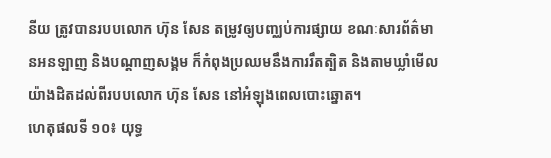នីយ ត្រូវបានរបបលោក ហ៊ុន សែន តម្រូវឲ្យបញ្ឈប់ការផ្សាយ ខណៈសារព័ត៌មានអនឡាញ និងបណ្ដាញសង្គម ក៏កំពុងប្រឈមនឹងការរឹតត្បិត និងតាមឃ្លាំមើលយ៉ាងដិតដល់ពីរបបលោក ហ៊ុន សែន នៅអំឡុងពេលបោះឆ្នោត។
ហេតុផលទី ១០៖ យុទ្ធ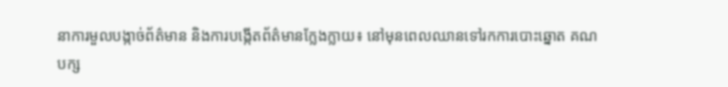នាការមួលបង្កាច់ព័ត៌មាន និងការបង្កើតព័ត៌មានក្លែងក្លាយ៖ នៅមុនពេលឈានទៅរកការបោះឆ្នោត គណបក្ស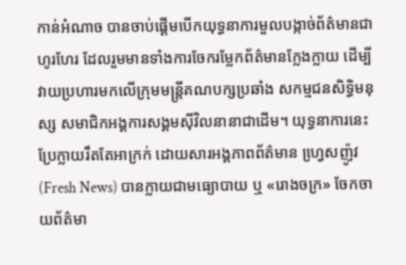កាន់អំណាច បានចាប់ផ្ដើមបើកយុទ្ធនាការមួលបង្កាច់ព័ត៌មានជាហូរហែរ ដែលរួមមានទាំងការចែករម្លែកព័ត៌មានក្លែងក្លាយ ដើម្បីវាយប្រហារមកលើក្រុមមន្ត្រីគណបក្សប្រឆាំង សកម្មជនសិទ្ធិមនុស្ស សមាជិកអង្គការសង្គមស៊ីវិលនានាជាដើម។ យុទ្ធនាការនេះ ប្រែក្លាយរឹតតែអាក្រក់ ដោយសារអង្គភាពព័ត៌មាន ហ្វេ្រសញ៉ូវ (Fresh News) បានក្លាយជាមធ្យោបាយ ឬ «រោងចក្រ» ចែកចាយព័ត៌មា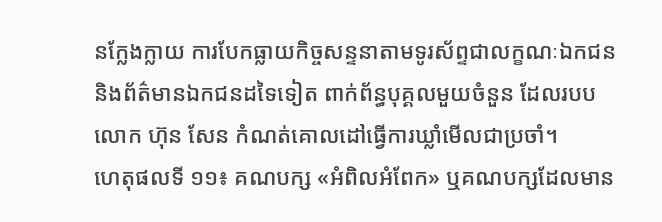នក្លែងក្លាយ ការបែកធ្លាយកិច្ចសន្ទនាតាមទូរស័ព្ទជាលក្ខណៈឯកជន និងព័ត៌មានឯកជនដទៃទៀត ពាក់ព័ន្ធបុគ្គលមួយចំនួន ដែលរបបលោក ហ៊ុន សែន កំណត់គោលដៅធ្វើការឃ្លាំមើលជាប្រចាំ។
ហេតុផលទី ១១៖ គណបក្ស «អំពិលអំពែក» ឬគណបក្សដែលមាន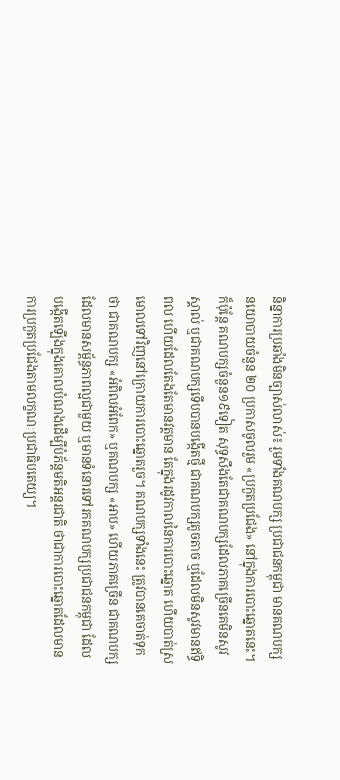និន្នាការប្រឆាំងមិនច្បាស់លាស់៖ រួមទាំងគណបក្ស ប្រជាជនកម្ពុជា មានគណបក្សនយោបាយចំនួន ២០ ប្រកាសចូលរួម «ប្រកួតប្រជែង» នៅក្នុងការបោះឆ្នោតនេះ។ ក៏ប៉ុន្តែ គណបក្សចំនួន១៩ទៀត សុទ្ធសឹងតែជាគណបក្សដែលភាគច្រើនគេមិនសូវស្គាល់ ឬជាគណបក្សទើបបានបង្កើតថ្មី ជាគណបក្សតូចតាច ឬដែលមិនសូវមានឥទ្ធិពល ហើយដែលតែងតែមានវត្តមាន តែក្នុងរដូវកាលនៃការបោះឆ្នោត ហើយបាត់ស្រមោលទៅវិញនៅក្រោយការបោះឆ្នោតរួច។ គណបក្សទាំងនេះ ត្រូវបានគេចាត់ទុកថា ជាគណបក្ស «អំពិលអំពែក» ឬគណបក្ស «អាប» ហើយភាគច្រើន ជាគណបក្សដែលមានសម្ព័ន្ធភាពល្អជាមួយ ឬមានទំនោរទៅរកគណបក្សប្រជាជនកម្ពុជា ដែលបង្កើតឡើងក្នុងគោលបំណងដើម្បីបំភ័ន្តមតិអន្តរជាតិ ថាជាការបោះឆ្នោតដែលមានការប្រកួតប្រជែងតាមលក្ខណៈប្រជាធិបតេយ្យ។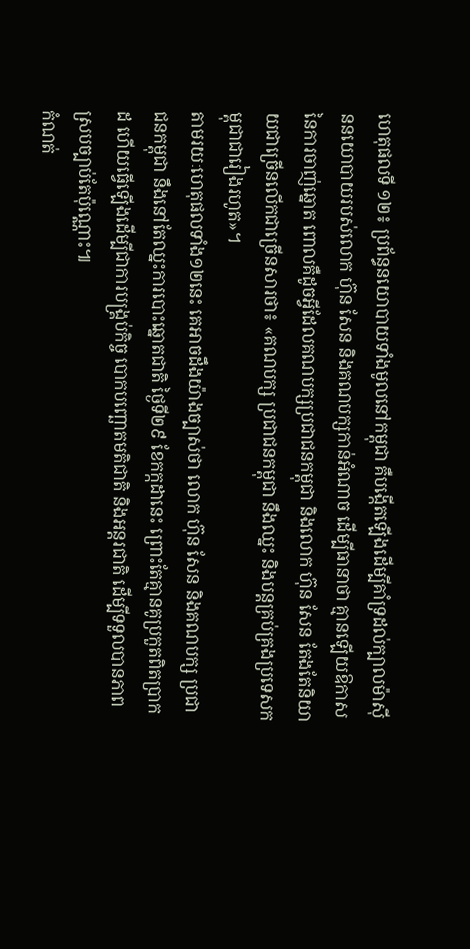ហេតុផលទី ១២៖ ប្រព័ន្ធនយោបាយទាំងមូលនៅកម្ពុជា គឺបង្កើតឡើងដើម្បីគាំទ្រដល់ក្បាលម៉ាស៊ីននយោបាយរបស់លោក ហ៊ុន សែន និងគណបក្សកាន់អំណាច ដើម្បីធានាថា គ្មានឡើយឱកាសនៃការចាញ់ឆ្នោត ពោលគឺដូចអ្វីដែលគណបក្សប្រជាជនកម្ពុជា និងលោក ហ៊ុន សែន តែងតែនិយាយជាច្រើនលើកជាច្រើនសារថា៖ «គណបក្ស ប្រជាជនកម្ពុជា នឹងឈ្នះ និងបន្តគ្រប់គ្រងប្រទេសកម្ពុជាជារៀងរហូត»។
តាមរយៈហេតុផលទាំង១២នេះ គេអាចដឹងយ៉ាងច្បាស់ថា លោក ហ៊ុន សែន និងគណបក្ស ប្រជាជនកម្ពុជា នឹងនៅតែឈ្នះការបោះឆ្នោតជាតិ ថ្ងៃទី២៩ ខែកក្កដានេះ ព្រោះតែគ្មានគូប្រកួតពិតប្រាកដ ហើយធ្វើឡើងដើម្បីជាការបង្គ្រប់កិច្ច បោកបញ្ឆោតមតិជាតិ និងអន្តរជាតិ ដើម្បីទទួលបានភាពស្របច្បាប់តែប៉ុណ្ណោះ៕
កំណត់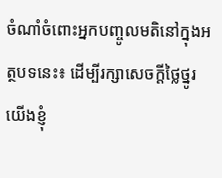ចំណាំចំពោះអ្នកបញ្ចូលមតិនៅក្នុងអត្ថបទនេះ៖ ដើម្បីរក្សាសេចក្ដីថ្លៃថ្នូរ យើងខ្ញុំ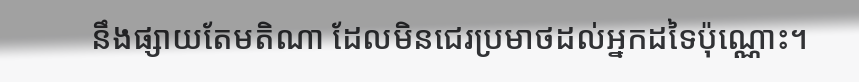នឹងផ្សាយតែមតិណា ដែលមិនជេរប្រមាថដល់អ្នកដទៃប៉ុណ្ណោះ។